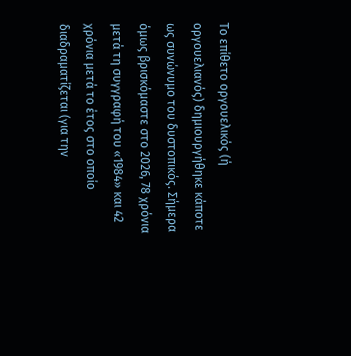Το επίθετο οργουελικός (ή οργουελιανός) δημιουργήθηκε κάποτε ως συνώνυμο του δυστοπικός. Σήμερα όμως βρισκόμαστε στο 2026, 78 χρόνια μετά τη συγγραφή του «1984» και 42 χρόνια μετά το έτος στο οποίο διαδραματίζεται (για την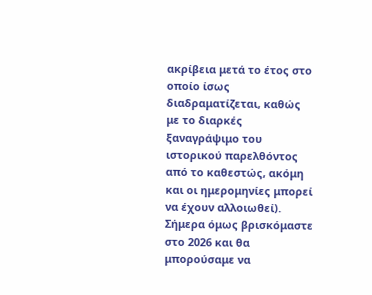ακρίβεια μετά το έτος στο οποίο ίσως διαδραματίζεται, καθώς με το διαρκές ξαναγράψιμο του ιστορικού παρελθόντος από το καθεστώς, ακόμη και οι ημερομηνίες μπορεί να έχουν αλλοιωθεί). Σήμερα όμως βρισκόμαστε στο 2026 και θα μπορούσαμε να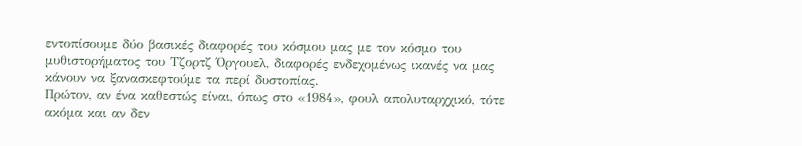εντοπίσουμε δύο βασικές διαφορές του κόσμου μας με τον κόσμο του μυθιστορήματος του Τζορτζ Όργουελ, διαφορές ενδεχομένως ικανές να μας κάνουν να ξανασκεφτούμε τα περί δυστοπίας.
Πρώτον, αν ένα καθεστώς είναι, όπως στο «1984», φουλ απολυταρχχικό, τότε ακόμα και αν δεν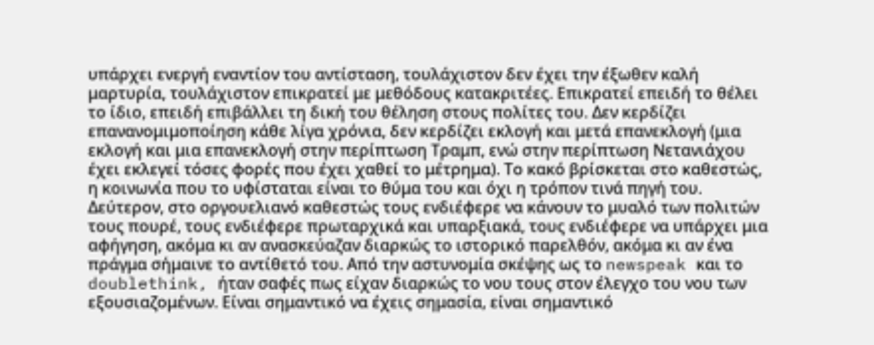υπάρχει ενεργή εναντίον του αντίσταση, τουλάχιστον δεν έχει την έξωθεν καλή μαρτυρία, τουλάχιστον επικρατεί με μεθόδους κατακριτέες. Επικρατεί επειδή το θέλει το ίδιο, επειδή επιβάλλει τη δική του θέληση στους πολίτες του. Δεν κερδίζει επανανομιμοποίηση κάθε λίγα χρόνια, δεν κερδίζει εκλογή και μετά επανεκλογή (μια εκλογή και μια επανεκλογή στην περίπτωση Τραμπ, ενώ στην περίπτωση Νετανιάχου έχει εκλεγεί τόσες φορές που έχει χαθεί το μέτρημα). Το κακό βρίσκεται στο καθεστώς, η κοινωνία που το υφίσταται είναι το θύμα του και όχι η τρόπον τινά πηγή του.
Δεύτερον, στο οργουελιανό καθεστώς τους ενδιέφερε να κάνουν το μυαλό των πολιτών τους πουρέ, τους ενδιέφερε πρωταρχικά και υπαρξιακά, τους ενδιέφερε να υπάρχει μια αφήγηση, ακόμα κι αν ανασκεύαζαν διαρκώς το ιστορικό παρελθόν, ακόμα κι αν ένα πράγμα σήμαινε το αντίθετό του. Από την αστυνομία σκέψης ως το newspeak και το doublethink, ήταν σαφές πως είχαν διαρκώς το νου τους στον έλεγχο του νου των εξουσιαζομένων. Είναι σημαντικό να έχεις σημασία, είναι σημαντικό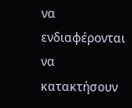να ενδιαφέρονται να κατακτήσουν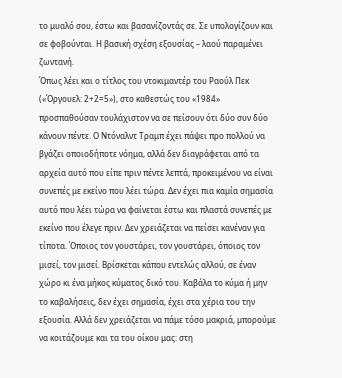το μυαλό σου, έστω και βασανίζοντάς σε. Σε υπολογίζουν και σε φοβούνται. Η βασική σχέση εξουσίας – λαού παραμένει ζωντανή.
Όπως λέει και ο τίτλος του ντοκιμαντέρ του Ραούλ Πεκ («Όργουελ: 2+2=5»), στο καθεστώς του «1984» προσπαθούσαν τουλάχιστον να σε πείσουν ότι δύο συν δύο κάνουν πέντε. Ο Ντόναλντ Τραμπ έχει πάψει προ πολλού να βγάζει οποιοδήποτε νόημα, αλλά δεν διαγράφεται από τα αρχεία αυτό που είπε πριν πέντε λεπτά, προκειμένου να είναι συνεπές με εκείνο που λέει τώρα. Δεν έχει πια καμία σημασία αυτό που λέει τώρα να φαίνεται έστω και πλαστά συνεπές με εκείνο που έλεγε πριν. Δεν χρειάζεται να πείσει κανέναν για τίποτα. Όποιος τον γουστάρει, τον γουστάρει, όποιος τον μισεί, τον μισεί. Βρίσκεται κάπου εντελώς αλλού, σε έναν χώρο κι ένα μήκος κύματος δικό του. Καβάλα το κύμα ή μην το καβαλήσεις, δεν έχει σημασία, έχει στα χέρια του την εξουσία. Αλλά δεν χρειάζεται να πάμε τόσο μακριά, μπορούμε να κοιτάζουμε και τα του οίκου μας: στη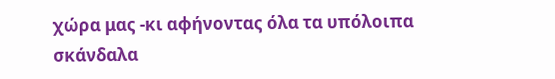χώρα μας -κι αφήνοντας όλα τα υπόλοιπα σκάνδαλα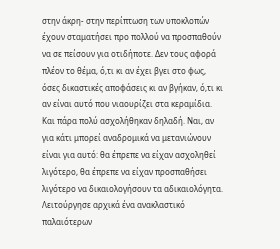στην άκρη- στην περίπτωση των υποκλοπών έχουν σταματήσει προ πολλού να προσπαθούν να σε πείσουν για οτιδήποτε. Δεν τους αφορά πλέον το θέμα, ό,τι κι αν έχει βγει στο φως, όσες δικαστικές αποφάσεις κι αν βγήκαν, ό,τι κι αν είναι αυτό που νιαουρίζει στα κεραμίδια. Και πάρα πολύ ασχολήθηκαν δηλαδή. Ναι, αν για κάτι μπορεί αναδρομικά να μετανιώνουν είναι για αυτό: θα έπρεπε να είχαν ασχοληθεί λιγότερο, θα έπρεπε να είχαν προσπαθήσει λιγότερο να δικαιολογήσουν τα αδικαιολόγητα. Λειτούργησε αρχικά ένα ανακλαστικό παλαιότερων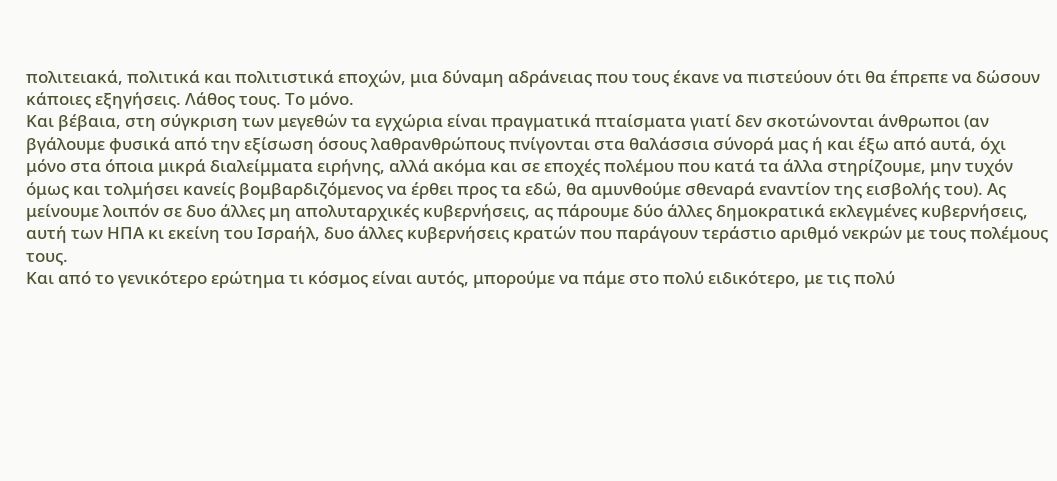πολιτειακά, πολιτικά και πολιτιστικά εποχών, μια δύναμη αδράνειας που τους έκανε να πιστεύουν ότι θα έπρεπε να δώσουν κάποιες εξηγήσεις. Λάθος τους. Το μόνο.
Και βέβαια, στη σύγκριση των μεγεθών τα εγχώρια είναι πραγματικά πταίσματα γιατί δεν σκοτώνονται άνθρωποι (αν βγάλουμε φυσικά από την εξίσωση όσους λαθρανθρώπους πνίγονται στα θαλάσσια σύνορά μας ή και έξω από αυτά, όχι μόνο στα όποια μικρά διαλείμματα ειρήνης, αλλά ακόμα και σε εποχές πολέμου που κατά τα άλλα στηρίζουμε, μην τυχόν όμως και τολμήσει κανείς βομβαρδιζόμενος να έρθει προς τα εδώ, θα αμυνθούμε σθεναρά εναντίον της εισβολής του). Ας μείνουμε λοιπόν σε δυο άλλες μη απολυταρχικές κυβερνήσεις, ας πάρουμε δύο άλλες δημοκρατικά εκλεγμένες κυβερνήσεις, αυτή των ΗΠΑ κι εκείνη του Ισραήλ, δυο άλλες κυβερνήσεις κρατών που παράγουν τεράστιο αριθμό νεκρών με τους πολέμους τους.
Και από το γενικότερο ερώτημα τι κόσμος είναι αυτός, μπορούμε να πάμε στο πολύ ειδικότερο, με τις πολύ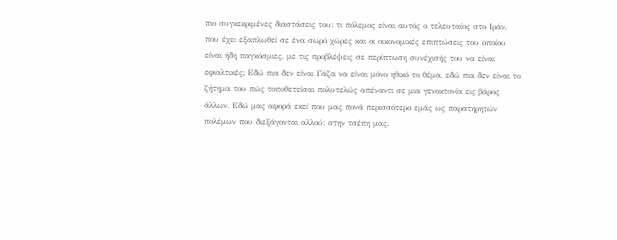πιο συγκεκριμένες διαστάσεις του: τι πόλεμος είναι αυτός ο τελευταίος στο Ιράν, που έχει εξαπλωθεί σε ένα σωρό χώρες και οι οικονομικές επιπτώσεις του οποίου είναι ήδη παγκόσμιες, με τις προβλέψεις σε περίπτωση συνέχισής του να είναι εφιαλτικές; Εδώ πια δεν είναι Γάζα να είναι μόνο ηθικό το θέμα, εδώ πια δεν είναι το ζήτημα του πώς τοποθετείσαι πολυτελώς απέναντι σε μια γενοκτονία εις βάρος άλλων. Εδώ μας αφορά εκεί που μας πονά περισσότερο εμάς ως παρατηρητών πολέμων που διεξάγονται αλλού: στην τσέπη μας.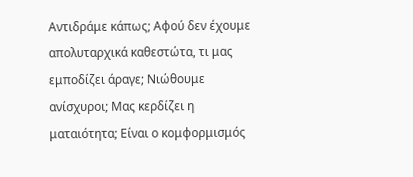Αντιδράμε κάπως; Αφού δεν έχουμε απολυταρχικά καθεστώτα, τι μας εμποδίζει άραγε; Νιώθουμε ανίσχυροι; Μας κερδίζει η ματαιότητα; Είναι ο κομφορμισμός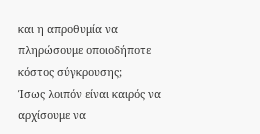και η απροθυμία να πληρώσουμε οποιοδήποτε κόστος σύγκρουσης;
Ίσως λοιπόν είναι καιρός να αρχίσουμε να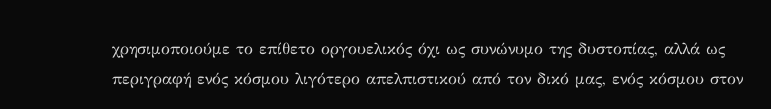χρησιμοποιούμε το επίθετο οργουελικός όχι ως συνώνυμο της δυστοπίας, αλλά ως περιγραφή ενός κόσμου λιγότερο απελπιστικού από τον δικό μας, ενός κόσμου στον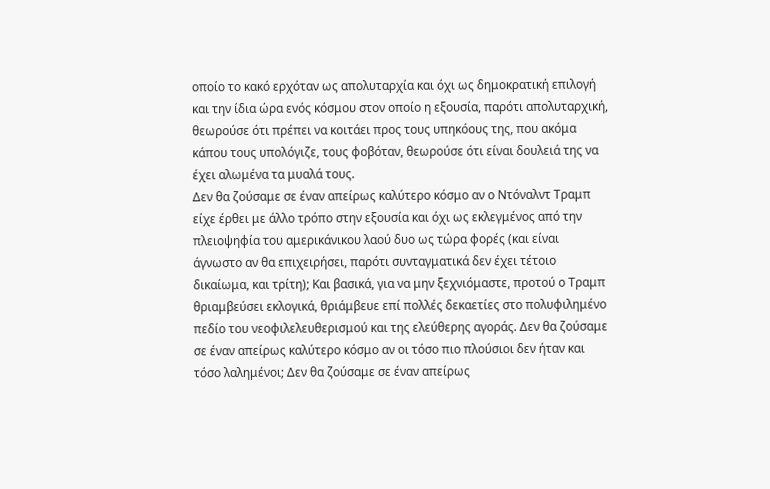οποίο το κακό ερχόταν ως απολυταρχία και όχι ως δημοκρατική επιλογή και την ίδια ώρα ενός κόσμου στον οποίο η εξουσία, παρότι απολυταρχική, θεωρούσε ότι πρέπει να κοιτάει προς τους υπηκόους της, που ακόμα κάπου τους υπολόγιζε, τους φοβόταν, θεωρούσε ότι είναι δουλειά της να έχει αλωμένα τα μυαλά τους.
Δεν θα ζούσαμε σε έναν απείρως καλύτερο κόσμο αν ο Ντόναλντ Τραμπ είχε έρθει με άλλο τρόπο στην εξουσία και όχι ως εκλεγμένος από την πλειοψηφία του αμερικάνικου λαού δυο ως τώρα φορές (και είναι άγνωστο αν θα επιχειρήσει, παρότι συνταγματικά δεν έχει τέτοιο δικαίωμα, και τρίτη); Kαι βασικά, για να μην ξεχνιόμαστε, προτού ο Τραμπ θριαμβεύσει εκλογικά, θριάμβευε επί πολλές δεκαετίες στο πολυφιλημένο πεδίο του νεοφιλελευθερισμού και της ελεύθερης αγοράς. Δεν θα ζούσαμε σε έναν απείρως καλύτερο κόσμο αν οι τόσο πιο πλούσιοι δεν ήταν και τόσο λαλημένοι; Δεν θα ζούσαμε σε έναν απείρως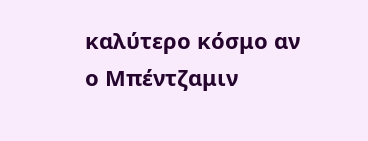καλύτερο κόσμο αν ο Μπέντζαμιν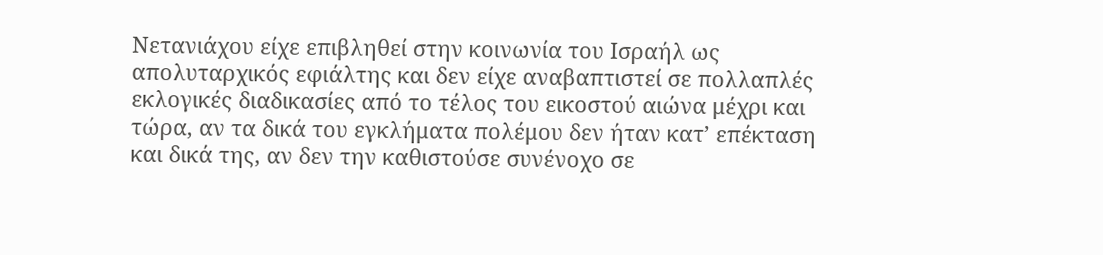Νετανιάχου είχε επιβληθεί στην κοινωνία του Ισραήλ ως απολυταρχικός εφιάλτης και δεν είχε αναβαπτιστεί σε πολλαπλές εκλογικές διαδικασίες από το τέλος του εικοστού αιώνα μέχρι και τώρα, αν τα δικά του εγκλήματα πολέμου δεν ήταν κατ’ επέκταση και δικά της, αν δεν την καθιστούσε συνένοχο σε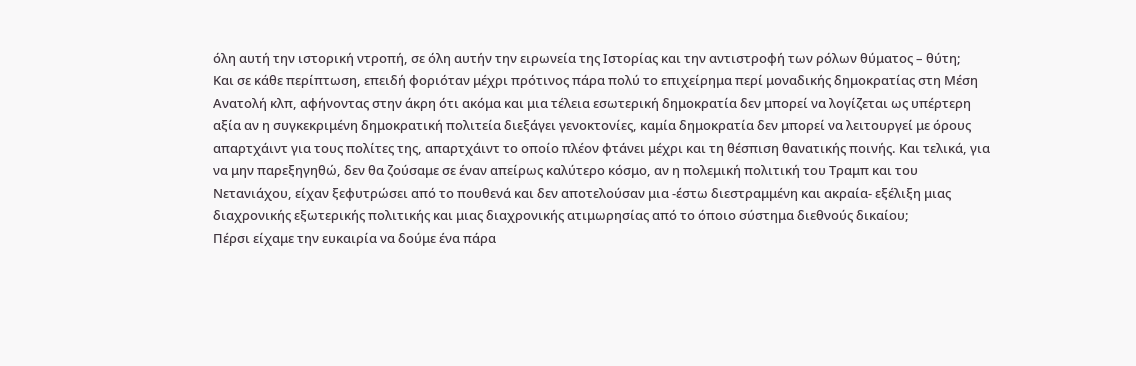όλη αυτή την ιστορική ντροπή, σε όλη αυτήν την ειρωνεία της Ιστορίας και την αντιστροφή των ρόλων θύματος – θύτη;
Και σε κάθε περίπτωση, επειδή φοριόταν μέχρι πρότινος πάρα πολύ το επιχείρημα περί μοναδικής δημοκρατίας στη Μέση Ανατολή κλπ, αφήνοντας στην άκρη ότι ακόμα και μια τέλεια εσωτερική δημοκρατία δεν μπορεί να λογίζεται ως υπέρτερη αξία αν η συγκεκριμένη δημοκρατική πολιτεία διεξάγει γενοκτονίες, καμία δημοκρατία δεν μπορεί να λειτουργεί με όρους απαρτχάιντ για τους πολίτες της, απαρτχάιντ το οποίο πλέον φτάνει μέχρι και τη θέσπιση θανατικής ποινής. Και τελικά, για να μην παρεξηγηθώ, δεν θα ζούσαμε σε έναν απείρως καλύτερο κόσμο, αν η πολεμική πολιτική του Τραμπ και του Νετανιάχου, είχαν ξεφυτρώσει από το πουθενά και δεν αποτελούσαν μια -έστω διεστραμμένη και ακραία- εξέλιξη μιας διαχρονικής εξωτερικής πολιτικής και μιας διαχρονικής ατιμωρησίας από το όποιο σύστημα διεθνούς δικαίου;
Πέρσι είχαμε την ευκαιρία να δούμε ένα πάρα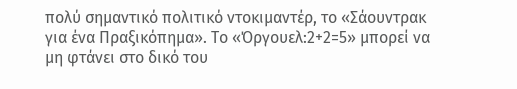πολύ σημαντικό πολιτικό ντοκιμαντέρ, το «Σάουντρακ για ένα Πραξικόπημα». Το «Όργουελ:2+2=5» μπορεί να μη φτάνει στο δικό του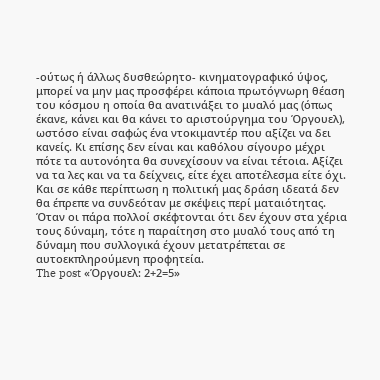-ούτως ή άλλως δυσθεώρητο- κινηματογραφικό ύψος, μπορεί να μην μας προσφέρει κάποια πρωτόγνωρη θέαση του κόσμου η οποία θα ανατινάξει το μυαλό μας (όπως έκανε, κάνει και θα κάνει το αριστούργημα του Όργουελ), ωστόσο είναι σαφώς ένα ντοκιμαντέρ που αξίζει να δει κανείς. Κι επίσης δεν είναι και καθόλου σίγουρο μέχρι πότε τα αυτονόητα θα συνεχίσουν να είναι τέτοια. Αξίζει να τα λες και να τα δείχνεις, είτε έχει αποτέλεσμα είτε όχι. Και σε κάθε περίπτωση η πολιτική μας δράση ιδεατά δεν θα έπρεπε να συνδεόταν με σκέψεις περί ματαιότητας. Όταν οι πάρα πολλοί σκέφτονται ότι δεν έχουν στα χέρια τους δύναμη, τότε η παραίτηση στο μυαλό τους από τη δύναμη που συλλογικά έχουν μετατρέπεται σε αυτοεκπληρούμενη προφητεία.
The post «Όργουελ: 2+2=5»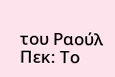του Ραούλ Πεκ: Το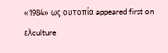«1984» ως ουτοπία appeared first on ελculture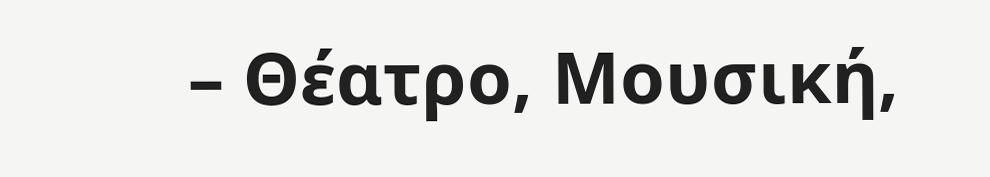– Θέατρο, Μουσική,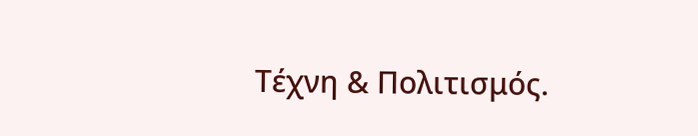Τέχνη & Πολιτισμός.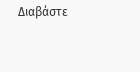Διαβάστε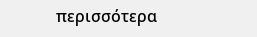περισσότερα